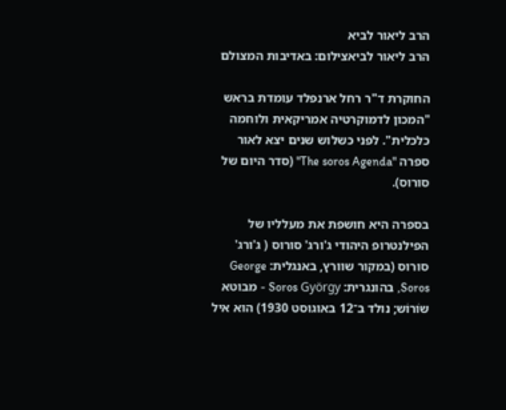הרב ליאור לביא
הרב ליאור לביאצילום: באדיבות המצולם

החוקרת ד"ר רחל ארנפלד עומדת בראש "המכון לדמוקרטיה אמריקאית ולוחמה כלכלית". לפני כשלוש שנים יצא לאור ספרה "The soros Agenda" (סדר היום של סורוס).

בספרה היא חושפת את מעלליו של הפילנטרופ היהודי ג'ורג' סורוס ( ג'ורג' סורוס (במקור שוורץ, באנגלית: George Soros, בהונגרית: Soros György - מבוטא שוֹרוֹש; נולד ב־12 באוגוסט 1930) הוא איל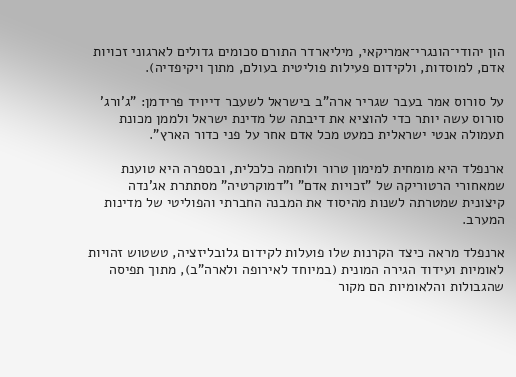הון יהודי־הונגרי־אמריקאי, מיליארדר התורם סכומים גדולים לארגוני זכויות אדם, למוסדות, ולקידום פעילות פוליטית בעולם, מתוך ויקיפדיה).

על סורוס אמר בעבר שגריר ארה"ב בישראל לשעבר דייויד פרידמן: "ג'ורג' סורוס עשה יותר כדי להוציא את דיבתה של מדינת ישראל ולממן מכונת תעמולה אנטי ישראלית כמעט מכל אדם אחר על פני כדור הארץ".

ארנפלד היא מומחית למימון טרור ולוחמה כלכלית, ובספרה היא טוענת שמאחורי הרטוריקה של "זכויות אדם" ו"דמוקרטיה" מסתתרת אג'נדה קיצונית שמטרתה לשנות מהיסוד את המבנה החברתי והפוליטי של מדינות המערב.

ארנפלד מראה כיצד הקרנות שלו פועלות לקידום גלובליזציה, טשטוש זהויות לאומיות ועידוד הגירה המונית (במיוחד לאירופה ולארה"ב), מתוך תפיסה שהגבולות והלאומיות הם מקור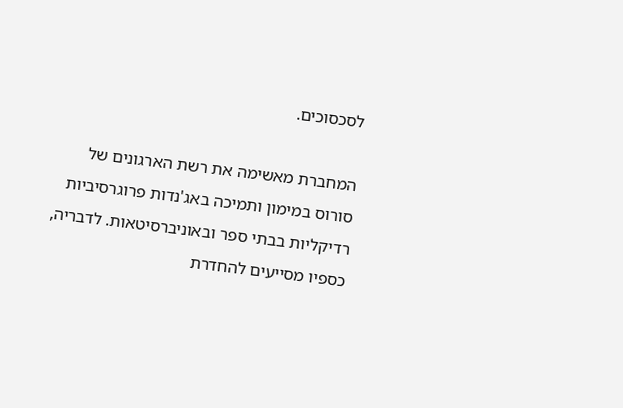לסכסוכים.

המחברת מאשימה את רשת הארגונים של סורוס במימון ותמיכה באג'נדות פרוגרסיביות רדיקליות בבתי ספר ובאוניברסיטאות. לדבריה, כספיו מסייעים להחדרת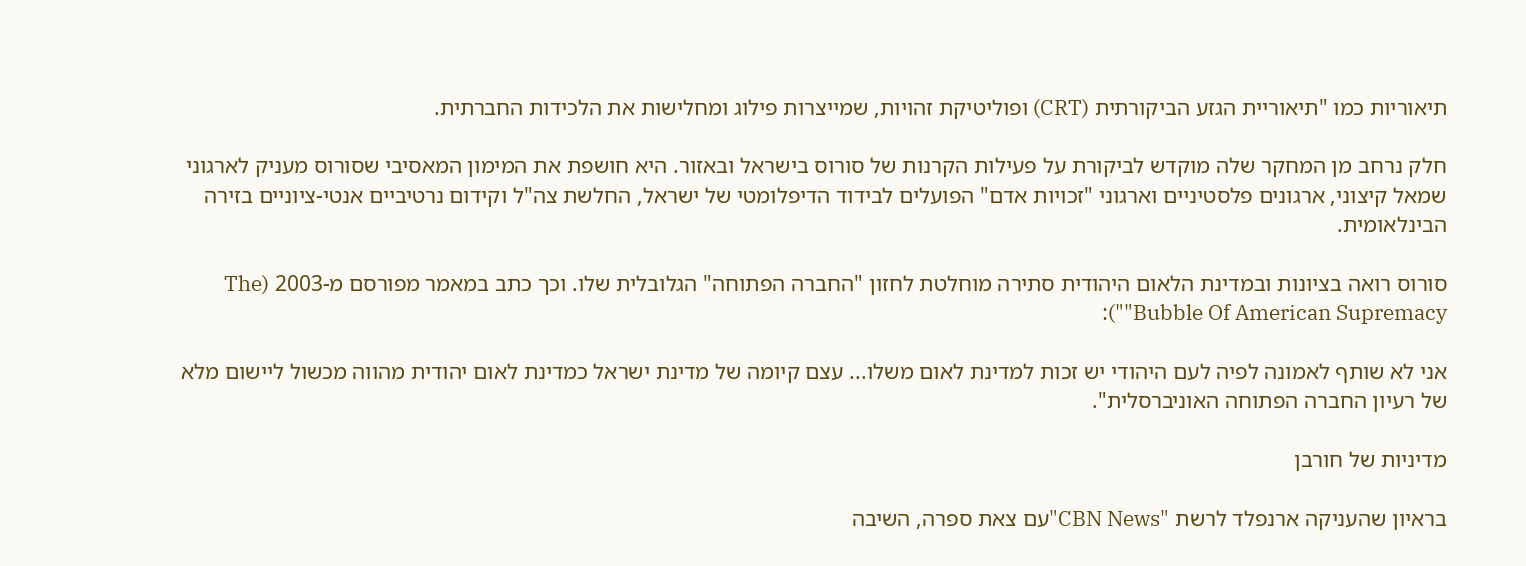תיאוריות כמו "תיאוריית הגזע הביקורתית (CRT) ופוליטיקת זהויות, שמייצרות פילוג ומחלישות את הלכידות החברתית.

חלק נרחב מן המחקר שלה מוקדש לביקורת על פעילות הקרנות של סורוס בישראל ובאזור. היא חושפת את המימון המאסיבי שסורוס מעניק לארגוני שמאל קיצוני, ארגונים פלסטיניים וארגוני "זכויות אדם" הפועלים לבידוד הדיפלומטי של ישראל, החלשת צה"ל וקידום נרטיביים אנטי-ציוניים בזירה הבינלאומית.

סורוס רואה בציונות ובמדינת הלאום היהודית סתירה מוחלטת לחזון "החברה הפתוחה" הגלובלית שלו. וכך כתב במאמר מפורסם מ-2003 (The Bubble Of American Supremacy""):

אני לא שותף לאמונה לפיה לעם היהודי יש זכות למדינת לאום משלו... עצם קיומה של מדינת ישראל כמדינת לאום יהודית מהווה מכשול ליישום מלא של רעיון החברה הפתוחה האוניברסלית".

מדיניות של חורבן

בראיון שהעניקה ארנפלד לרשת "CBN News"עם צאת ספרה, השיבה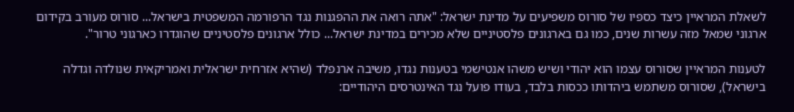לשאלת המראיין כיצד כספיו של סורוס משפיעים על מדינת ישראל: "אתה רואה את ההפגנות נגד הרפורמה המשפטית בישראל... סורוס מעורב בקידום ארגוני שמאל מזה עשרות שנים, כמו גם בארגונים פלסטיניים שלא מכירים במדינת ישראל... כולל ארגונים פלסטיניים שהוגדרו כארגוני טרור".

לטענות המראיין שסורוס עצמו הוא יהודי ושיש משהו אנטישמי בטענות נגדו, משיבה ארנפלד (שהיא אזרחית ישראלית ואמריקאית שנולדה וגדלה בישראל), שסורוס משתמש ביהדותו ככסות בלבד, בעודו פועל נגד האינטרסים היהודיים: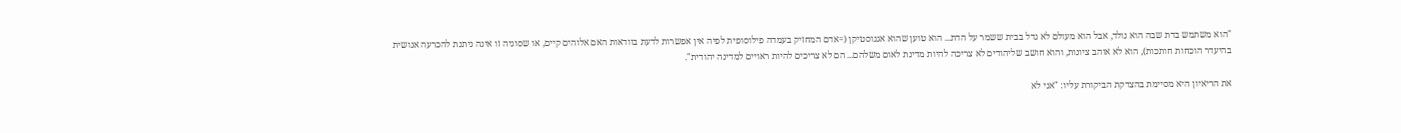"הוא משתמש בדת שבה הוא נולד, אבל הוא מעולם לא גדל בבית ששמר על הדת... הוא טוען שהוא אגנוסטיקן (=אדם המחזיק בעמדה פילוסופית לפיה אין אפשרות לדעת בוודאות האם אלוהים קיים, או שסוגיה זו אינה ניתנת להכרעה אנושית בהיעדר הוכחות חותכות), הוא לא אוהב ציונות, והוא חושב שליהודים לא צריכה להיות מדינת לאום משלהם... הם לא צריכים להיות ראויים למדינה יהודית".

את הריאיון היא מסיימת בהצדקת הביקורת עליו: "אני לא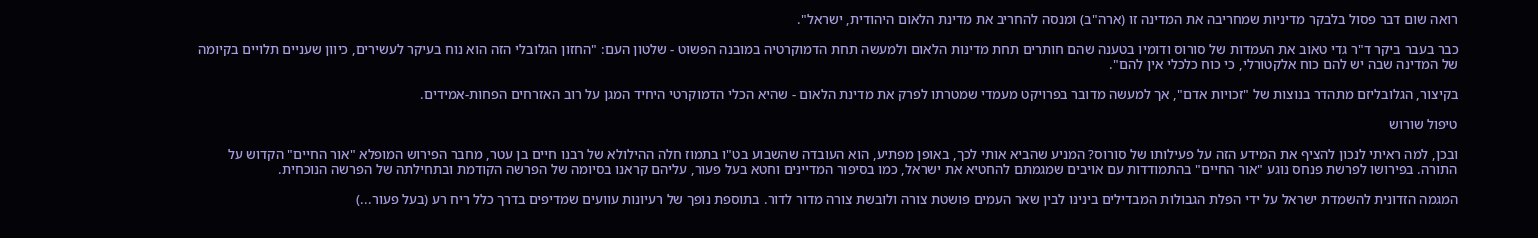רואה שום דבר פסול בלבקר מדיניות שמחריבה את המדינה זו (ארה"ב) ומנסה להחריב את מדינת הלאום היהודית, ישראל".

כבר בעבר ביקר ד"ר גדי טאוב את העמדות של סורוס ודומיו בטענה שהם חותרים תחת מדינות הלאום ולמעשה תחת הדמוקרטיה במובנה הפשוט - שלטון העם: "החזון הגלובלי הזה הוא נוח בעיקר לעשירים, כיוון שעניים תלויים בקיומה של המדינה שבה יש להם כוח אלקטורלי, כי כוח כלכלי אין להם".

בקיצור, הגלובליזם מתהדר בנוצות של "זכויות אדם", אך למעשה מדובר בפרויקט מעמדי שמטרתו לפרק את מדינת הלאום - שהיא הכלי הדמוקרטי היחיד המגן על רוב האזרחים הפחות-אמידים.

טיפול שורוש

ובכן, למה ראיתי לנכון להציף את המידע הזה על פעילותו של סורוס? המניע שהביא אותי לכך, באופן מפתיע, הוא העובדה שהשבוע בט"ו בתמוז חלה ההילולא של רבנו חיים בן עטר, מחבר הפירוש המופלא "אור החיים" הקדוש על התורה. בפירושו לפרשת פנחס נוגע "אור החיים" בהתמודדות עם אויבים שמגמתם להחטיא את ישראל, כמו בסיפור המדיינים וחטא בעל פעור, עליהם קראנו בסיומה של הפרשה הקודמת ובתחילתה של הפרשה הנוכחית.

המגמה הזדונית להשמדת ישראל על ידי הפלת הגבולות המבדילים בינינו לבין שאר העמים פושטת צורה ולובשת צורה מדור לדור. בתוספת נופך של רעיונות עוועים שמדיפים בדרך כלל ריח רע (בעל פעור...)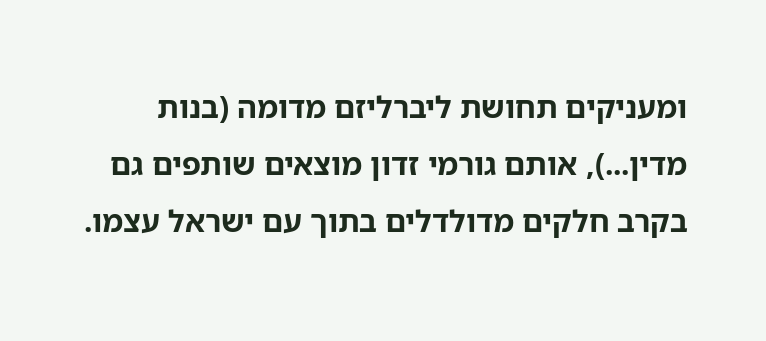ומעניקים תחושת ליברליזם מדומה (בנות מדין...), אותם גורמי זדון מוצאים שותפים גם בקרב חלקים מדולדלים בתוך עם ישראל עצמו.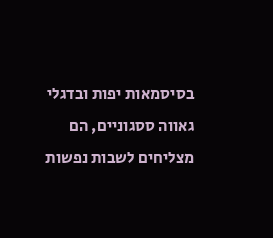בסיסמאות יפות ובדגלי גאווה ססגוניים, הם מצליחים לשבות נפשות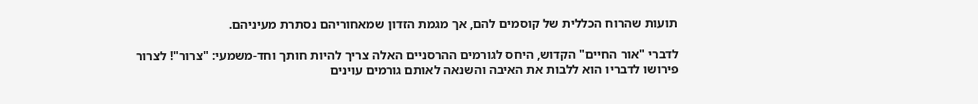תועות שהרוח הכללית של קוסמים להם, אך מגמת הזדון שמאחוריהם נסתרת מעיניהם.

לדברי "אור החיים" הקדוש, היחס לגורמים ההרסניים האלה צריך להיות חותך וחד-משמעי: "צרור"! לצרור פירושו לדבריו הוא ללבות את האיבה והשנאה לאותם גורמים עוינים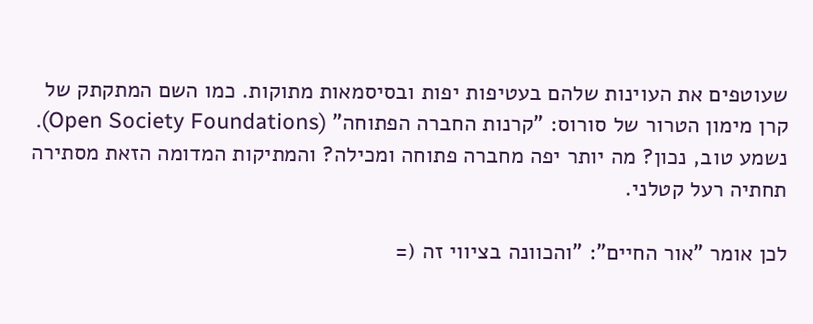שעוטפים את העוינות שלהם בעטיפות יפות ובסיסמאות מתוקות. כמו השם המתקתק של קרן מימון הטרור של סורוס: "קרנות החברה הפתוחה" (Open Society Foundations). נשמע טוב, נכון? מה יותר יפה מחברה פתוחה ומכילה? והמתיקות המדומה הזאת מסתירה תחתיה רעל קטלני.

לכן אומר "אור החיים": "והכוונה בציווי זה (=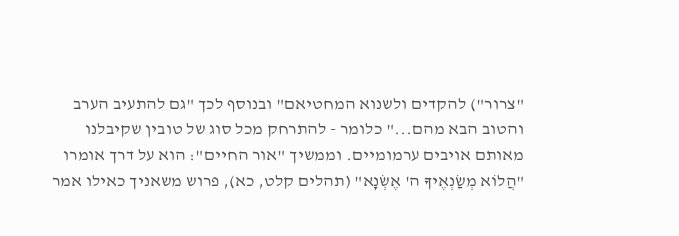"צרור") להקדים ולשנוא המחטיאם" ובנוסף לכך "גם להתעיב הערב והטוב הבא מהם..." כלומר - להתרחק מכל סוג של טובין שקיבלנו מאותם אויבים ערמומיים. וממשיך "אור החיים": הוא על דרך אומרו "הֲלוֹא מְשַׂנְאֶיךָ ה' אֶשְׂנָא" (תהלים קלט, כא), פרוש משאניך כאילו אמר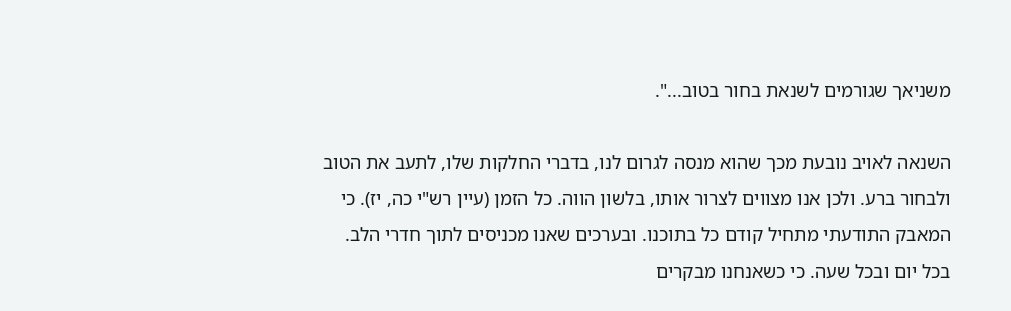משניאך שגורמים לשנאת בחור בטוב...".

השנאה לאויב נובעת מכך שהוא מנסה לגרום לנו, בדברי החלקות שלו, לתעב את הטוב ולבחור ברע. ולכן אנו מצווים לצרור אותו, בלשון הווה. כל הזמן (עיין רש"י כה, יז). כי המאבק התודעתי מתחיל קודם כל בתוכנו. ובערכים שאנו מכניסים לתוך חדרי הלב. בכל יום ובכל שעה. כי כשאנחנו מבקרים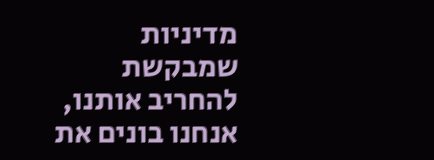מדיניות שמבקשת להחריב אותנו, אנחנו בונים את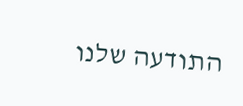התודעה שלנו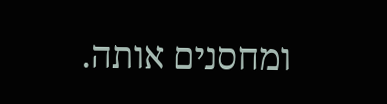ומחסנים אותה.